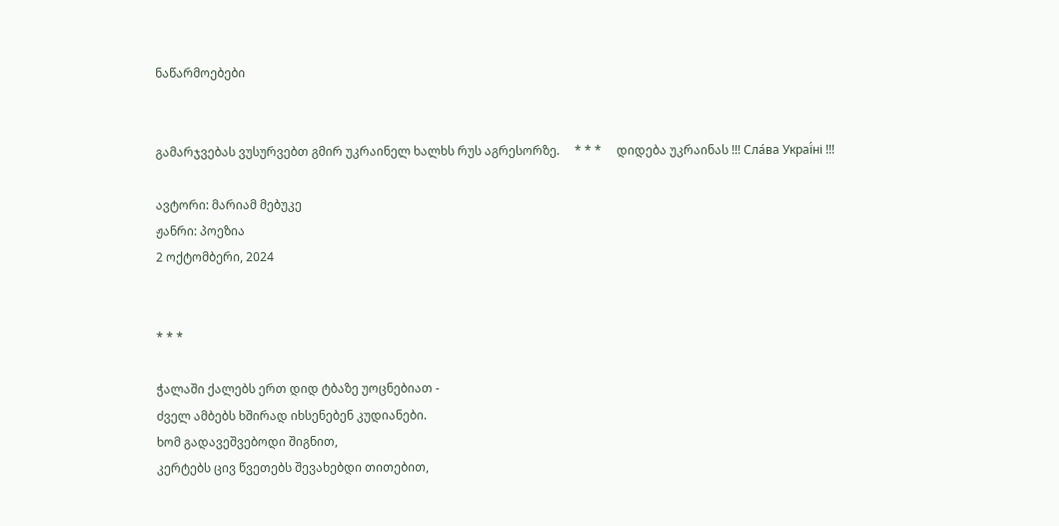ნაწარმოებები


გამარჯვებას ვუსურვებთ გმირ უკრაინელ ხალხს რუს აგრესორზე.     * * *     დიდება უკრაინას !!! Сла́ва Украї́ні !!!

ავტორი: მარიამ მებუკე
ჟანრი: პოეზია
2 ოქტომბერი, 2024


* * *

ჭალაში ქალებს ერთ დიდ ტბაზე უოცნებიათ -
ძველ ამბებს ხშირად იხსენებენ კუდიანები.
ხომ გადავეშვებოდი შიგნით,
კერტებს ცივ წვეთებს შევახებდი თითებით,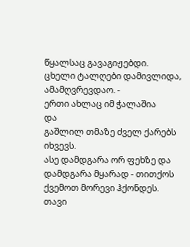წყალსაც გავაგიჟებდი.
ცხელი ტალღები დამივლიდა,
ამამღვრევდაო. -
ერთი ახლაც იმ ჭალაშია
და
გაშლილ თმაზე ძველ ქარებს იხვევს.
ასე დამდგარა ორ ფეხზე და დამდგარა მყარად - თითქოს ქვემოთ მორევი ჰქონდეს.
თავი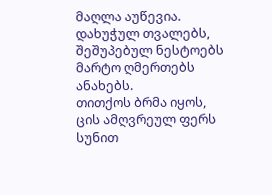მაღლა აუწევია.
დახუჭულ თვალებს, შეშუპებულ ნესტოებს მარტო ღმერთებს ანახებს.
თითქოს ბრმა იყოს,
ცის ამღვრეულ ფერს სუნით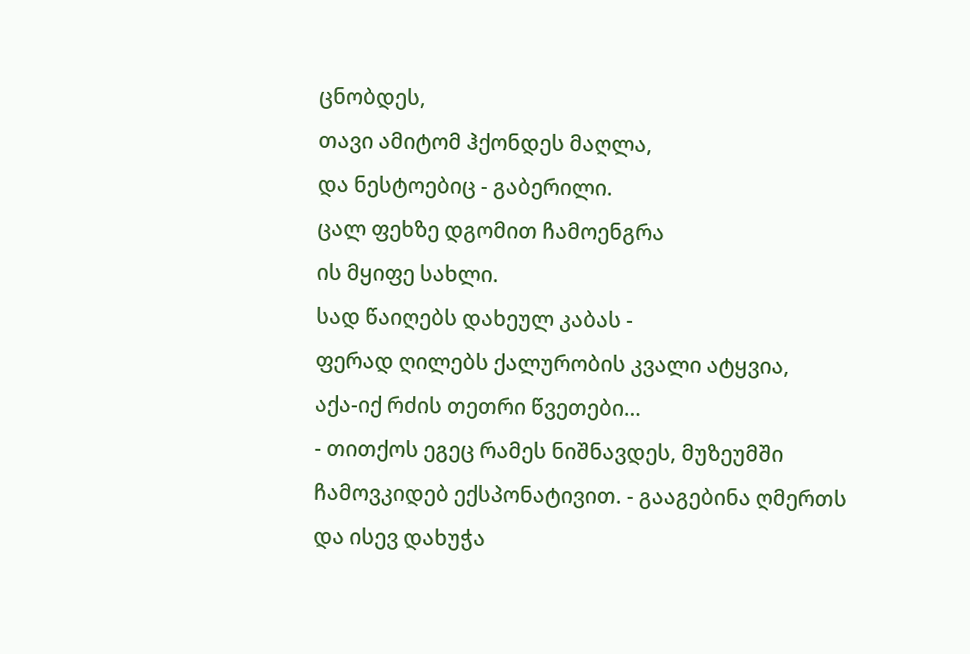ცნობდეს,
თავი ამიტომ ჰქონდეს მაღლა,
და ნესტოებიც - გაბერილი.
ცალ ფეხზე დგომით ჩამოენგრა
ის მყიფე სახლი.
სად წაიღებს დახეულ კაბას -
ფერად ღილებს ქალურობის კვალი ატყვია,
აქა-იქ რძის თეთრი წვეთები…
- თითქოს ეგეც რამეს ნიშნავდეს, მუზეუმში ჩამოვკიდებ ექსპონატივით. - გააგებინა ღმერთს და ისევ დახუჭა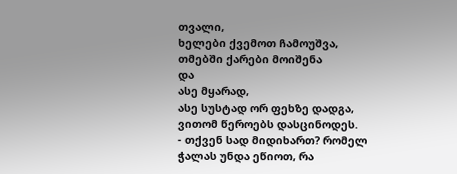თვალი,
ხელები ქვემოთ ჩამოუშვა,
თმებში ქარები მოიშენა
და
ასე მყარად,
ასე სუსტად ორ ფეხზე დადგა,
ვითომ წეროებს დასცინოდეს.
- თქვენ სად მიდიხართ? რომელ ჭალას უნდა ეწიოთ, რა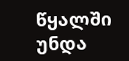წყალში უნდა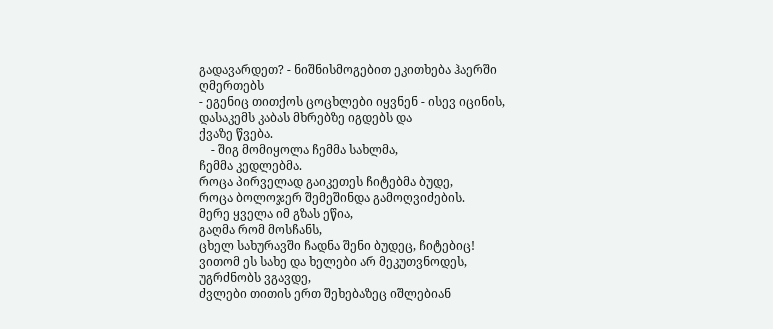გადავარდეთ? - ნიშნისმოგებით ეკითხება ჰაერში ღმერთებს
- ეგენიც თითქოს ცოცხლები იყვნენ - ისევ იცინის,
დასაკემს კაბას მხრებზე იგდებს და
ქვაზე წვება.
    - შიგ მომიყოლა ჩემმა სახლმა,
ჩემმა კედლებმა.
როცა პირველად გაიკეთეს ჩიტებმა ბუდე,
როცა ბოლოჯერ შემეშინდა გამოღვიძების.
მერე ყველა იმ გზას ეწია,
გაღმა რომ მოსჩანს,
ცხელ სახურავში ჩადნა შენი ბუდეც, ჩიტებიც!
ვითომ ეს სახე და ხელები არ მეკუთვნოდეს,
უგრძნობს ვგავდე,
ძვლები თითის ერთ შეხებაზეც იშლებიან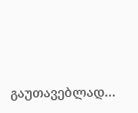გაუთავებლად…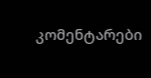კომენტარები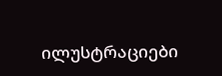ილუსტრაციები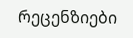რეცენზიები